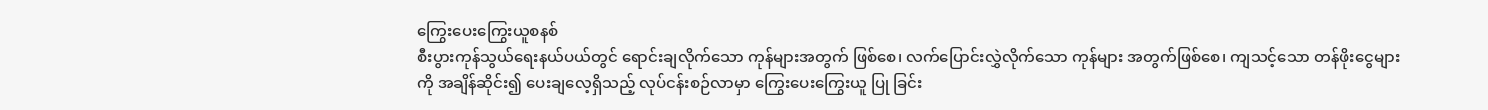ကြွေးပေးကြွေးယူစနစ်
စီးပွားကုန်သွယ်ရေးနယ်ပယ်တွင် ရောင်းချလိုက်သော ကုန်များအတွက် ဖြစ်စေ၊ လက်ပြောင်းလွှဲလိုက်သော ကုန်များ အတွက်ဖြစ်စေ၊ ကျသင့်သော တန်ဖိုးငွေများကို အချိန်ဆိုင်း၍ ပေးချလေ့ရှိသည့် လုပ်ငန်းစဉ်လာမှာ ကြွေးပေးကြွေးယူ ပြု ခြင်း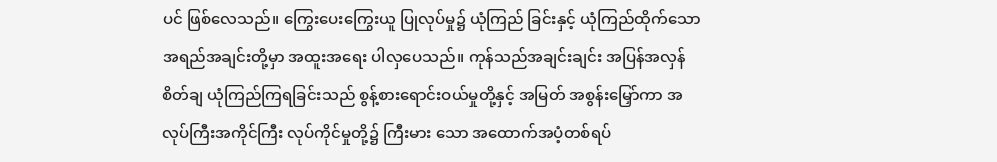ပင် ဖြစ်လေသည်။ ကြွေးပေးကြွေးယူ ပြုလုပ်မှု၌ ယုံကြည် ခြင်းနှင့် ယုံကြည်ထိုက်သော အရည်အချင်းတို့မှာ အထူးအရေး ပါလှပေသည်။ ကုန်သည်အချင်းချင်း အပြန်အလှန် စိတ်ချ ယုံကြည်ကြရခြင်းသည် စွန့်စားရောင်းဝယ်မှုတို့နှင့် အမြတ် အစွန်းမြှော်ကာ အလုပ်ကြီးအကိုင်ကြီး လုပ်ကိုင်မှုတို့၌ ကြီးမား သော အထောက်အပံ့တစ်ရပ်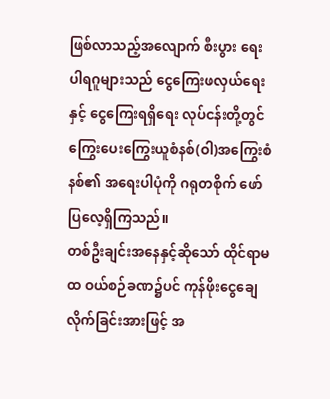ဖြစ်လာသည့်အလျောက် စီးပွား ရေးပါရဂူများသည် ငွေကြေးဖလှယ်ရေးနှင့် ငွေကြေးရရှိရေး လုပ်ငန်းတို့တွင် ကြွေးပေးကြွေးယူစံနစ်(ဝါ)အကြွေးစံနစ်၏ အရေးပါပုံကို ဂရုတစိုက် ဖော်ပြလေ့ရှိကြသည်။
တစ်ဦးချင်းအနေနှင့်ဆိုသော် ထိုင်ရာမထ ဝယ်စဉ်ခဏ၌ပင် ကုန်ဖိုးငွေချေလိုက်ခြင်းအားဖြင့် အ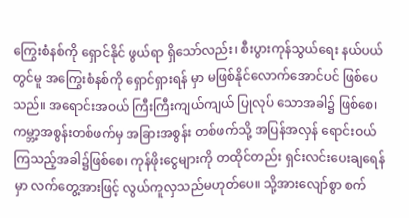ကြွေးစံနစ်ကို ရှောင်နိုင် ဖွယ်ရာ ရှိသော်လည်း၊ စီးပွားကုန်သွယ်ရေး နယ်ပယ်တွင်မူ အကြွေးစံနစ်ကို ရှောင်ရှားရန် မှာ မဖြစ်နိုင်လောက်အောင်ပင် ဖြစ်ပေသည်။ အရောင်းအဝယ် ကြီးကြီးကျယ်ကျယ် ပြုလုပ် သောအခါ၌ ဖြစ်စေ၊ ကမ္ဘာ့အစွန်းတစ်ဖက်မှ အခြားအစွန်း တစ်ဖက်သို့ အပြန်အလှန် ရောင်းဝယ်ကြသည့်အခါ၌ဖြစ်စေ၊ ကုန်ဖိုးငွေများကို တထိုင်တည်း ရှင်းလင်းပေးချရေန်မှာ လက်တွေ့အားဖြင့် လွယ်ကူလှသည်မဟုတ်ပေ။ သို့အားလျော်စွာ စက်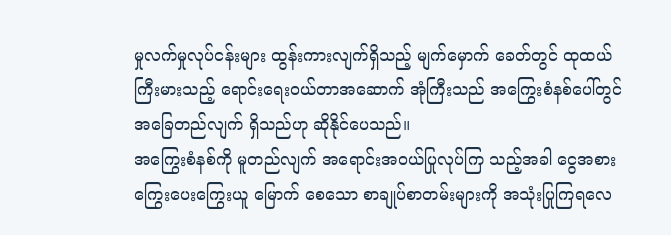မှုလက်မှုလုပ်ငန်းများ ထွန်းကားလျက်ရှိသည့် မျက်မှောက် ခေတ်တွင် ထုထယ်ကြီးမားသည့် ရောင်းရေးဝယ်တာအဆောက် အုံကြီးသည် အကြွေးစံနစ်ပေါ်တွင် အခြေတည်လျက် ရှိသည်ဟု ဆိုနိုင်ပေသည်။
အကြွေးစံနစ်ကို မူတည်လျက် အရောင်းအဝယ်ပြုလုပ်ကြ သည့်အခါ ငွေအစား ကြွေးပေးကြွေးယူ မြောက် စေသော စာချုပ်စာတမ်းများကို အသုံးပြုကြရလေ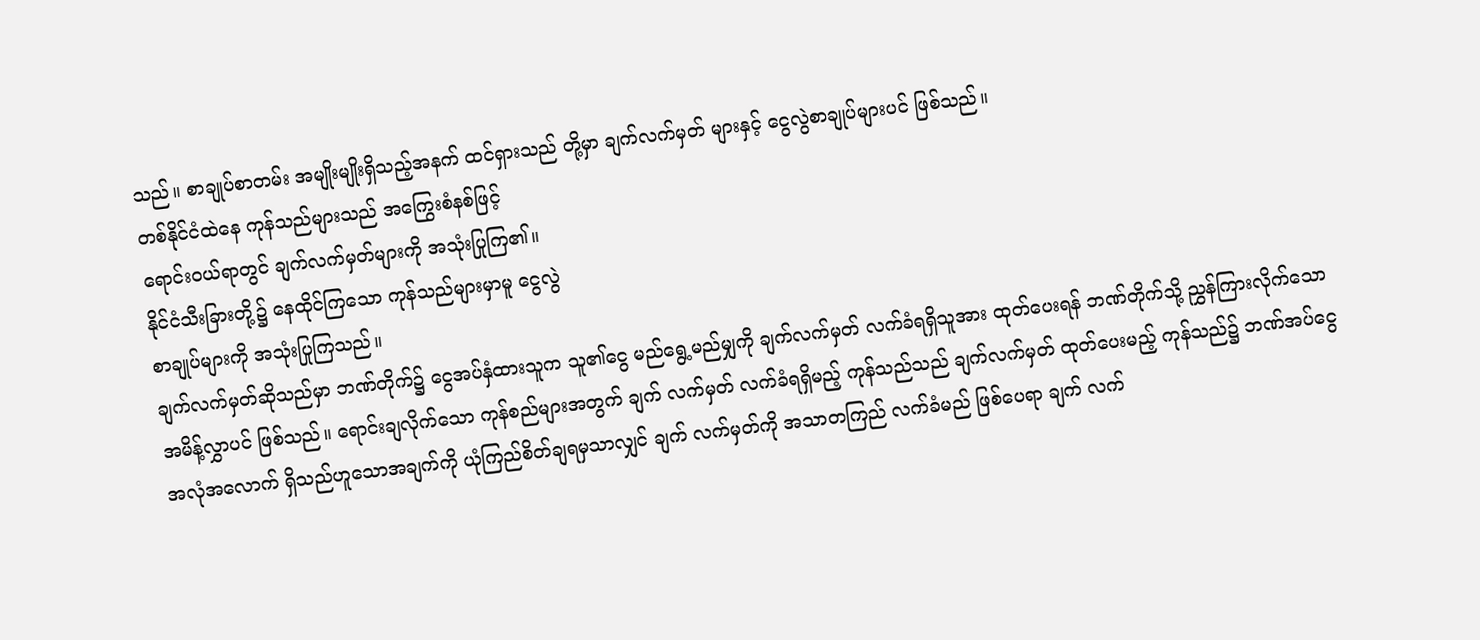သည်။ စာချုပ်စာတမ်း အမျိုးမျိုးရှိသည့်အနက် ထင်ရှားသည် တို့မှာ ချက်လက်မှတ် များနှင့် ငွေလွဲစာချုပ်များပင် ဖြစ်သည်။
တစ်နိုင်ငံထဲနေ ကုန်သည်များသည် အကြွေးစံနစ်ဖြင့်
ရောင်းဝယ်ရာတွင် ချက်လက်မှတ်များကို အသုံးပြုကြ၏။
နိုင်ငံသီးခြားတို့၌ နေထိုင်ကြသော ကုန်သည်များမှာမူ ငွေလွဲ
စာချုပ်များကို အသုံးပြုကြသည်။
ချက်လက်မှတ်ဆိုသည်မှာ ဘဏ်တိုက်၌ ငွေအပ်နှံထားသူက သူ၏ငွေ မည်ရွေ့မည်မျှကို ချက်လက်မှတ် လက်ခံရရှိသူအား ထုတ်ပေးရန် ဘဏ်တိုက်သို့ ညွှန်ကြားလိုက်သော အမိန့်လွှာပင် ဖြစ်သည်။ ရောင်းချလိုက်သော ကုန်စည်များအတွက် ချက် လက်မှတ် လက်ခံရရှိမည့် ကုန်သည်သည် ချက်လက်မှတ် ထုတ်ပေးမည့် ကုန်သည်၌ ဘဏ်အပ်ငွေ အလုံအလောက် ရှိသည်ဟူသောအချက်ကို ယုံကြည်စိတ်ချရမှသာလျှင် ချက် လက်မှတ်ကို အသာတကြည် လက်ခံမည် ဖြစ်ပေရာ ချက် လက်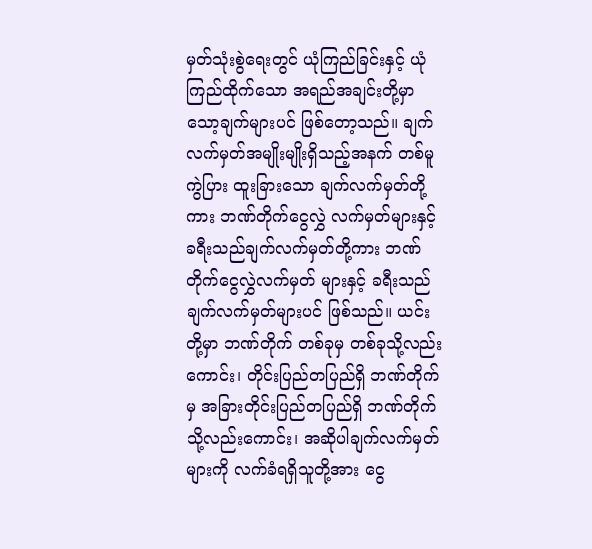မှတ်သုံးစွဲရေးတွင် ယုံကြည်ခြင်းနှင့် ယုံကြည်ထိုက်သော အရည်အချင်းတို့မှာ သော့ချက်များပင် ဖြစ်တော့သည်။ ချက် လက်မှတ်အမျိုးမျိုးရှိသည့်အနက် တစ်မူကွဲပြား ထူးခြားသော ချက်လက်မှတ်တို့ကား ဘဏ်တိုက်ငွေလွှဲ လက်မှတ်များနှင့် ခရီးသည်ချက်လက်မှတ်တို့ကား ဘဏ်တိုက်ငွေလွှဲလက်မှတ် များနှင့် ခရီးသည်ချက်လက်မှတ်များပင် ဖြစ်သည်။ ယင်းတို့မှာ ဘဏ်တိုက် တစ်ခုမှ တစ်ခုသို့လည်းကောင်း၊ တိုင်းပြည်တပြည်ရှိ ဘဏ်တိုက်မှ အခြားတိုင်းပြည်တပြည်ရှိ ဘဏ်တိုက်သို့လည်းကောင်း၊ အဆိုပါချက်လက်မှတ်များကို လက်ခံရရှိသူတို့အား ငွေ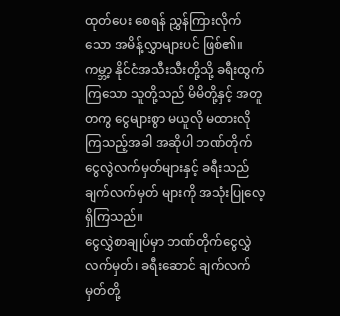ထုတ်ပေး စေရန် ညွှန်ကြားလိုက်သော အမိန့်လွှာများပင် ဖြစ်၏။ ကမ္ဘာ့ နိုင်ငံအသီးသီးတို့သို့ ခရီးထွက်ကြသော သူတို့သည် မိမိတို့နှင့် အတူတကွ ငွေများစွာ မယူလို မထားလိုကြသည့်အခါ အဆိုပါ ဘဏ်တိုက်ငွေလွဲလက်မှတ်များနှင့် ခရီးသည် ချက်လက်မှတ် များကို အသုံးပြုလေ့ ရှိကြသည်။
ငွေလွှဲစာချုပ်မှာ ဘဏ်တိုက်ငွေလွှဲလက်မှတ်၊ ခရီးဆောင် ချက်လက်မှတ်တို့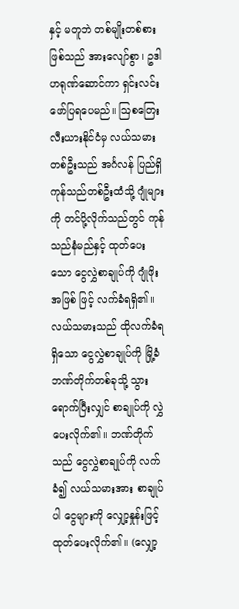နှင့် မတူဘဲ တစ်မျိုးတစ်စား ဖြစ်သည် အားလျော်စွာ၊ ဥဒါဟရုဏ်ဆောင်ကာ ရှင်းလင်းဖော်ပြရပေမည်။ ဩစတြေးလီးယားနိုင်ငံမှ လယ်သမားတစ်ဦးသည် အင်္ဂလန် ပြည်ရှိ ကုန်သည်တစ်ဦးထံသို့ ဂျုံများကို တင်ပို့လိုက်သည်တွင် ကုန်သည်နံမည်နှင့် ထုတ်ပေးသော ငွေလွှဲစာချုပ်ကို ဂျုံဖိုးအဖြစ် ဖြင့် လက်ခံရရှိ၏။ လယ်သမားသည် ထိုလက်ခံရရှိသော ငွေလွှဲစာချုပ်ကို မြို့ခံဘဏ်တိုက်တစ်ခုသို့ သွားရောက်ပြီးလျှင် စာချုပ်ကို လွှဲပေးလိုက်၏။ ဘဏ်တိုက်သည် ငွေလွှဲစာချုပ်ကို လက်ခံ၍ လယ်သမားအား စာချုပ်ပါ ငွေများကို လျှော့နှုန်းဖြင့် ထုတ်ပေးလိုက်၏။ (လျှော့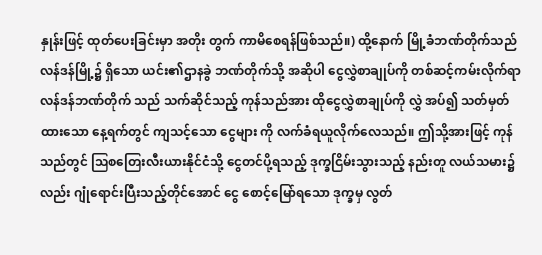နှုန်းဖြင့် ထုတ်ပေးခြင်းမှာ အတိုး တွက် ကာမိစေရန်ဖြစ်သည်။) ထို့နောက် မြို့ခံဘဏ်တိုက်သည် လန်ဒန်မြို့၌ ရှိသော ယင်း၏ဌာနခွဲ ဘဏ်တိုက်သို့ အဆိုပါ ငွေလွှဲစာချုပ်ကို တစ်ဆင့်ကမ်းလိုက်ရာ လန်ဒန်ဘဏ်တိုက် သည် သက်ဆိုင်သည့် ကုန်သည်အား ထိုငွေလွှဲစာချုပ်ကို လွှဲ အပ်၍ သတ်မှတ်ထားသော နေ့ရက်တွင် ကျသင့်သော ငွေများ ကို လက်ခံရယူလိုက်လေသည်။ ဤသို့အားဖြင့် ကုန်သည်တွင် ဩစတြေးလီးယားနိုင်ငံသို့ ငွေတင်ပို့ရသည့် ဒုက္ခငြိမ်းသွားသည့် နည်းတူ လယ်သမား၌လည်း ဂျုံရောင်းပြီးသည့်တိုင်အောင် ငွေ စောင့်မြော်ရသော ဒုက္ခမှ လွတ်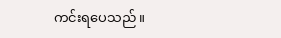ကင်းရပေသည်။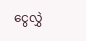ငွေလွှဲ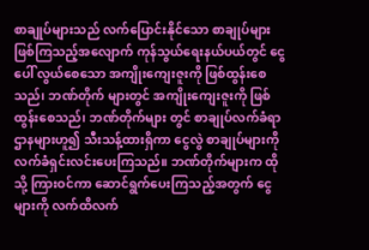စာချုပ်များသည် လက်ပြောင်းနိုင်သော စာချုပ်များ ဖြစ်ကြသည့်အလျောက် ကုန်သွယ်ရေးနယ်ပယ်တွင် ငွေပေါ် လွယ်စေသော အကျိုးကျေးဇူးကို ဖြစ်ထွန်းစေသည်၊ ဘဏ်တိုက် များတွင် အကျိုးကျေးဇူးကို ဖြစ်ထွန်းစေသည်၊ ဘဏ်တိုက်များ တွင် စာချုပ်လက်ခံရာ ဌာနများဟူ၍ သီးသန့်ထားရှိကာ ငွေလွဲ စာချုပ်များကို လက်ခံရှင်းလင်းပေးကြသည်။ ဘဏ်တိုက်များက ထိုသို့ ကြားဝင်ကာ ဆောင်ရွက်ပေးကြသည့်အတွက် ငွေများကို လက်ထိလက်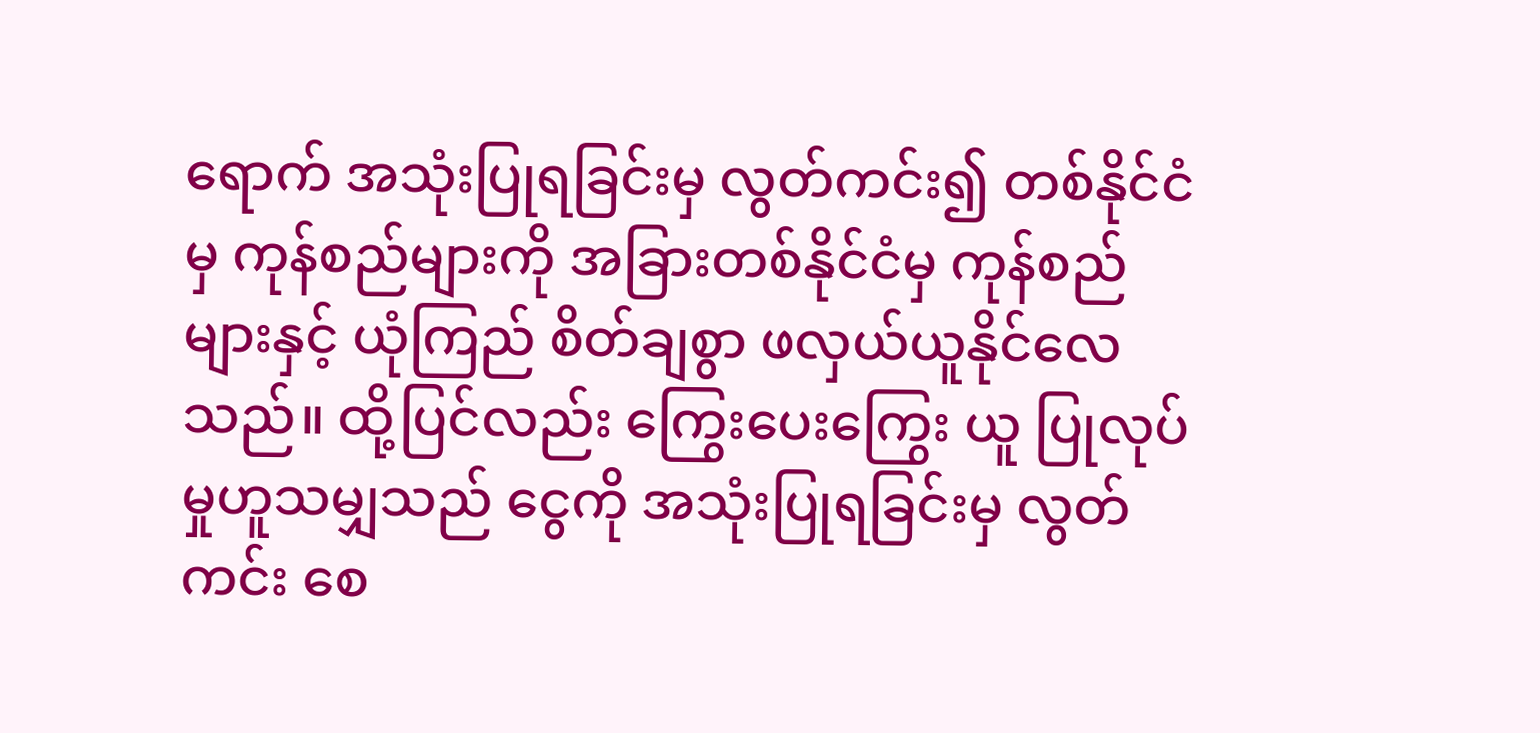ရောက် အသုံးပြုရခြင်းမှ လွတ်ကင်း၍ တစ်နိုင်ငံမှ ကုန်စည်များကို အခြားတစ်နိုင်ငံမှ ကုန်စည်များနှင့် ယုံကြည် စိတ်ချစွာ ဖလှယ်ယူနိုင်လေသည်။ ထို့ပြင်လည်း ကြွေးပေးကြွေး ယူ ပြုလုပ်မှုဟူသမျှသည် ငွေကို အသုံးပြုရခြင်းမှ လွတ်ကင်း စေ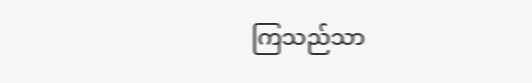ကြသည်သာ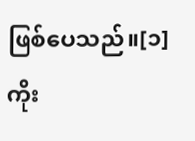ဖြစ်ပေသည်။[၁]
ကိုး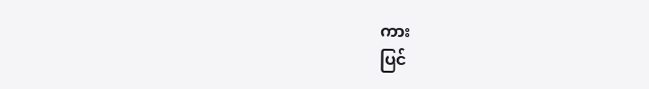ကား
ပြင်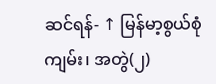ဆင်ရန်- ↑ မြန်မာ့စွယ်စုံကျမ်း၊ အတွဲ(၂)